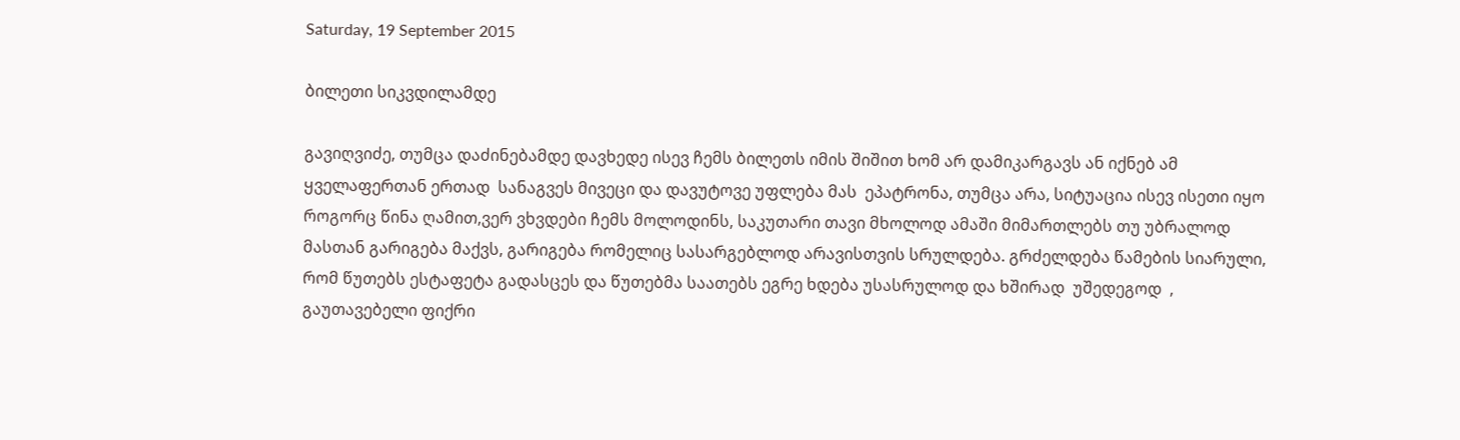Saturday, 19 September 2015

ბილეთი სიკვდილამდე

გავიღვიძე, თუმცა დაძინებამდე დავხედე ისევ ჩემს ბილეთს იმის შიშით ხომ არ დამიკარგავს ან იქნებ ამ ყველაფერთან ერთად  სანაგვეს მივეცი და დავუტოვე უფლება მას  ეპატრონა, თუმცა არა, სიტუაცია ისევ ისეთი იყო  როგორც წინა ღამით,ვერ ვხვდები ჩემს მოლოდინს, საკუთარი თავი მხოლოდ ამაში მიმართლებს თუ უბრალოდ მასთან გარიგება მაქვს, გარიგება რომელიც სასარგებლოდ არავისთვის სრულდება. გრძელდება წამების სიარული, რომ წუთებს ესტაფეტა გადასცეს და წუთებმა საათებს ეგრე ხდება უსასრულოდ და ხშირად  უშედეგოდ  ,  გაუთავებელი ფიქრი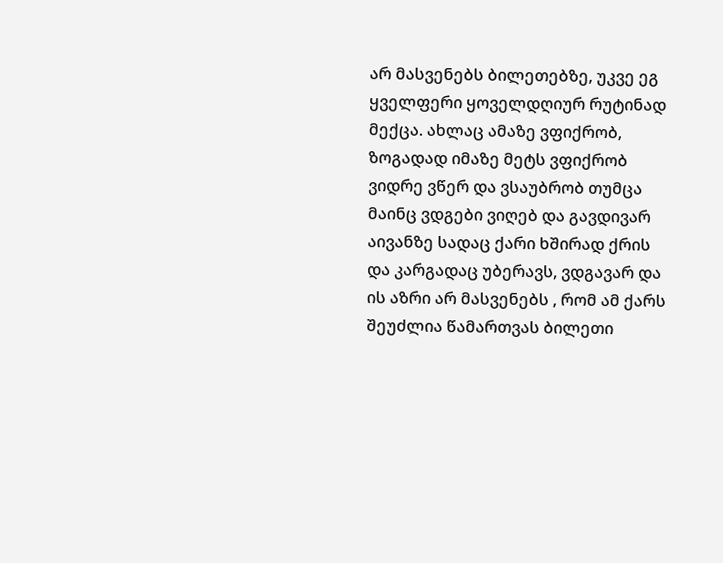არ მასვენებს ბილეთებზე, უკვე ეგ ყველფერი ყოველდღიურ რუტინად მექცა. ახლაც ამაზე ვფიქრობ, ზოგადად იმაზე მეტს ვფიქრობ ვიდრე ვწერ და ვსაუბრობ თუმცა მაინც ვდგები ვიღებ და გავდივარ აივანზე სადაც ქარი ხშირად ქრის და კარგადაც უბერავს, ვდგავარ და ის აზრი არ მასვენებს , რომ ამ ქარს შეუძლია წამართვას ბილეთი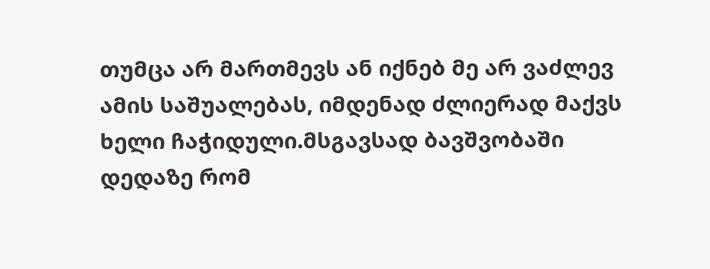თუმცა არ მართმევს ან იქნებ მე არ ვაძლევ ამის საშუალებას, იმდენად ძლიერად მაქვს ხელი ჩაჭიდული.მსგავსად ბავშვობაში დედაზე რომ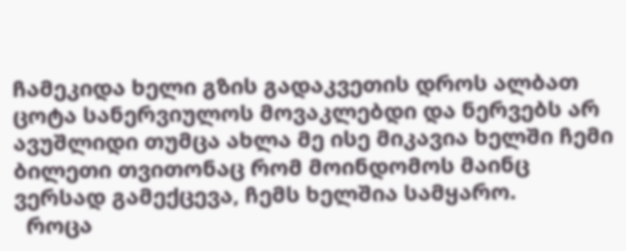ჩამეკიდა ხელი გზის გადაკვეთის დროს ალბათ ცოტა სანერვიულოს მოვაკლებდი და ნერვებს არ ავუშლიდი თუმცა ახლა მე ისე მიკავია ხელში ჩემი ბილეთი თვითონაც რომ მოინდომოს მაინც ვერსად გამექცევა, ჩემს ხელშია სამყარო.
  როცა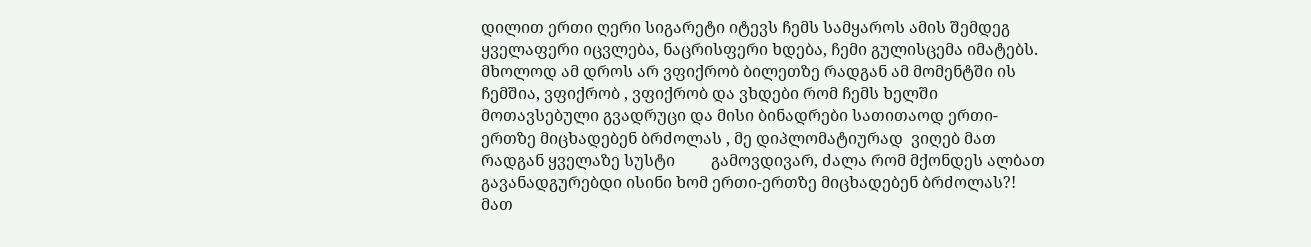დილით ერთი ღერი სიგარეტი იტევს ჩემს სამყაროს ამის შემდეგ ყველაფერი იცვლება, ნაცრისფერი ხდება, ჩემი გულისცემა იმატებს. მხოლოდ ამ დროს არ ვფიქრობ ბილეთზე რადგან ამ მომენტში ის ჩემშია, ვფიქრობ , ვფიქრობ და ვხდები რომ ჩემს ხელში მოთავსებული გვადრუცი და მისი ბინადრები სათითაოდ ერთი-ერთზე მიცხადებენ ბრძოლას , მე დიპლომატიურად  ვიღებ მათ რადგან ყველაზე სუსტი         გამოვდივარ, ძალა რომ მქონდეს ალბათ გავანადგურებდი ისინი ხომ ერთი-ერთზე მიცხადებენ ბრძოლას?! მათ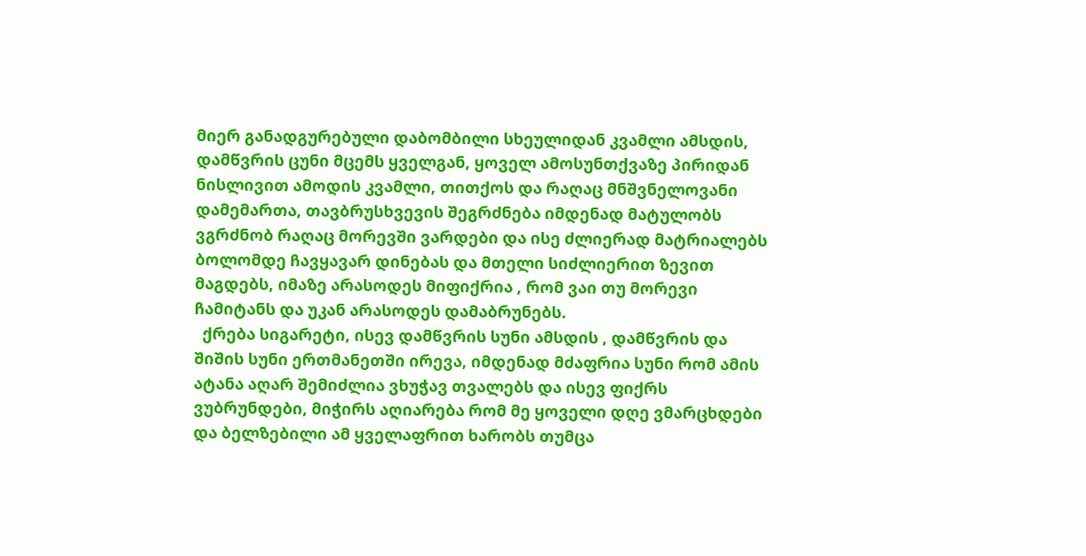მიერ განადგურებული დაბომბილი სხეულიდან კვამლი ამსდის, დამწვრის ცუნი მცემს ყველგან, ყოველ ამოსუნთქვაზე პირიდან ნისლივით ამოდის კვამლი, თითქოს და რაღაც მნშვნელოვანი დამემართა, თავბრუსხვევის შეგრძნება იმდენად მატულობს ვგრძნობ რაღაც მორევში ვარდები და ისე ძლიერად მატრიალებს ბოლომდე ჩავყავარ დინებას და მთელი სიძლიერით ზევით მაგდებს, იმაზე არასოდეს მიფიქრია , რომ ვაი თუ მორევი ჩამიტანს და უკან არასოდეს დამაბრუნებს.
  ქრება სიგარეტი, ისევ დამწვრის სუნი ამსდის , დამწვრის და შიშის სუნი ერთმანეთში ირევა, იმდენად მძაფრია სუნი რომ ამის ატანა აღარ შემიძლია ვხუჭავ თვალებს და ისევ ფიქრს ვუბრუნდები, მიჭირს აღიარება რომ მე ყოველი დღე ვმარცხდები და ბელზებილი ამ ყველაფრით ხარობს თუმცა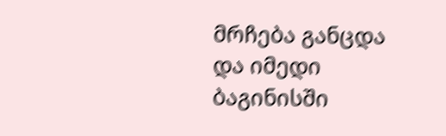მრჩება განცდა და იმედი ბაგინისში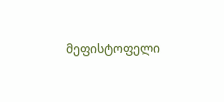მეფისტოფელი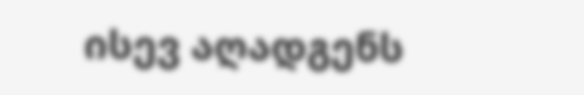ისევ აღადგენს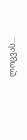ლოცვას...